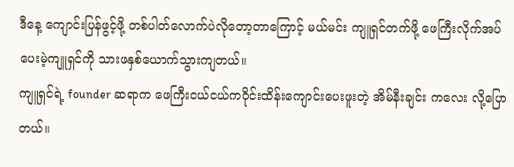ဒီနေ့ ကျောင်းပြန်ဖွင့်ဖို့ တစ်ပါတ်လောက်ပဲလိုတော့တာကြောင့် မယ်မင်း ကျူရှင်တက်ဖို့ ဖေကြီးလိုက်အပ်ပေးမဲ့ကျူရှင်ကို သားဖနှစ်ယောက်သွားကျတယ်။
ကျူရှင်ရဲ့ founder ဆရာက ဖေကြီးငယ်ငယ်ကဝိုင်းထိန်းကျောင်းပေးဖူးတဲ့ အိမ်နီးချင်း ကလေး လို့ပြောတယ်။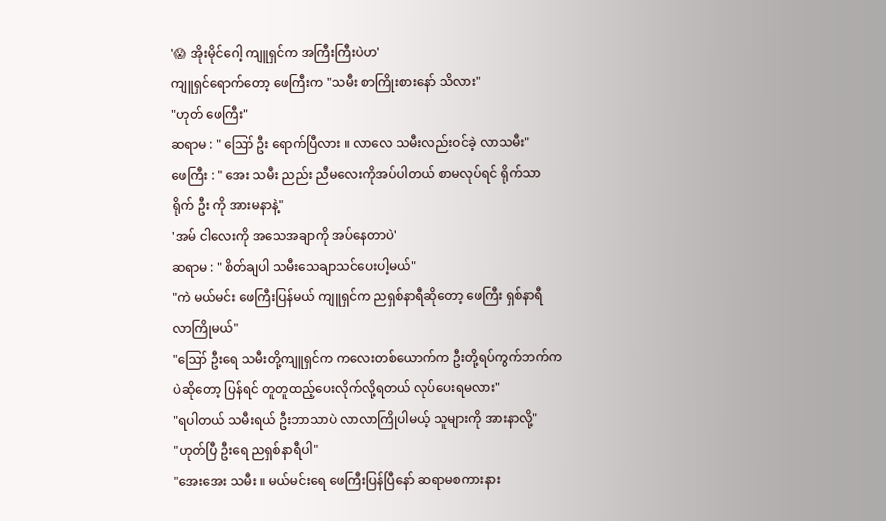'😱 အိုးမိုင်ဂေါ့ ကျူရှင်က အကြီးကြီးပဲဟ'
ကျူရှင်ရောက်တော့ ဖေကြီးက "သမီး စာကြိုးစားနော် သိလား"
"ဟုတ် ဖေကြီး"
ဆရာမ : " ဪ ဦး ရောက်ပြီလား ။ လာလေ သမီးလည်းဝင်ခဲ့ လာသမီး"
ဖေကြီး : " အေး သမီး ညည်း ညီမလေးကိုအပ်ပါတယ် စာမလုပ်ရင် ရိုက်သာရိုက် ဦး ကို အားမနာနဲ့"
'အမ် ငါလေးကို အသေအချာကို အပ်နေတာပဲ'
ဆရာမ : " စိတ်ချပါ သမီးသေချာသင်ပေးပါ့မယ်"
"ကဲ မယ်မင်း ဖေကြီးပြန်မယ် ကျူရှင်က ညရှစ်နာရီဆိုတော့ ဖေကြီး ရှစ်နာရီ လာကြိုမယ်"
"ဪ ဦးရေ သမီးတို့ကျူရှင်က ကလေးတစ်ယောက်က ဦးတို့ရပ်ကွက်ဘက်ကပဲဆိုတော့ ပြန်ရင် တူတူထည့်ပေးလိုက်လို့ရတယ် လုပ်ပေးရမလား"
"ရပါတယ် သမီးရယ် ဦးဘာသာပဲ လာလာကြိုပါမယ့် သူများကို အားနာလို့"
"ဟုတ်ပြီ ဦးရေ ညရှစ်နာရီပါ"
"အေးအေး သမီး ။ မယ်မင်းရေ ဖေကြီးပြန်ပြီနော် ဆရာမစကားနား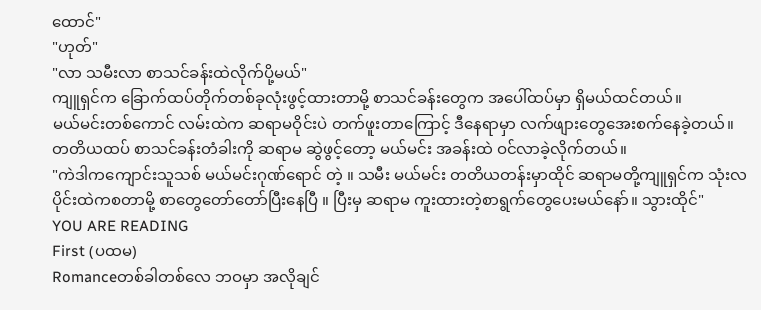ထောင်"
"ဟုတ်"
"လာ သမီးလာ စာသင်ခန်းထဲလိုက်ပို့မယ်"
ကျူရှင်က ခြောက်ထပ်တိုက်တစ်ခုလုံးဖွင့်ထားတာမို့ စာသင်ခန်းတွေက အပေါ်ထပ်မှာ ရှိမယ်ထင်တယ်။
မယ်မင်းတစ်ကောင် လမ်းထဲက ဆရာမဝိုင်းပဲ တက်ဖူးတာကြောင့် ဒီနေရာမှာ လက်ဖျားတွေအေးစက်နေခဲ့တယ်။
တတိယထပ် စာသင်ခန်းတံခါးကို ဆရာမ ဆွဲဖွင့်တော့ မယ်မင်း အခန်းထဲ ဝင်လာခဲ့လိုက်တယ်။
"ကဲဒါကကျောင်းသူသစ် မယ်မင်းဂုဏ်ရောင် တဲ့ ။ သမီး မယ်မင်း တတိယတန်းမှာထိုင် ဆရာမတို့ကျူရှင်က သုံးလပိုင်းထဲကစတာမို့ စာတွေတော်တော်ပြီးနေပြီ ။ ပြီးမှ ဆရာမ ကူးထားတဲ့စာရွက်တွေပေးမယ်နော်။ သွားထိုင်"
YOU ARE READING
First (ပထမ)
Romanceတစ်ခါတစ်လေ ဘဝမှာ အလိုချင်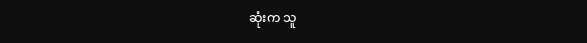ဆုံးက သူ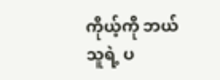ကိုယ့်ကို ဘယ်သူရဲ့ ပ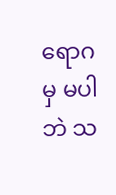ရောဂမှ မပါဘဲ သ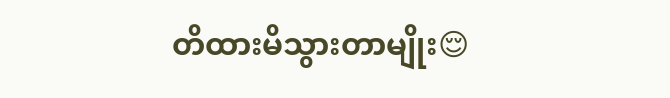တိထားမိသွားတာမျိုး😌